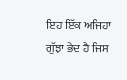ਇਹ ਇੱਕ ਅਜਿਹਾ ਗੁੱਝਾ ਭੇਦ ਹੈ ਜਿਸ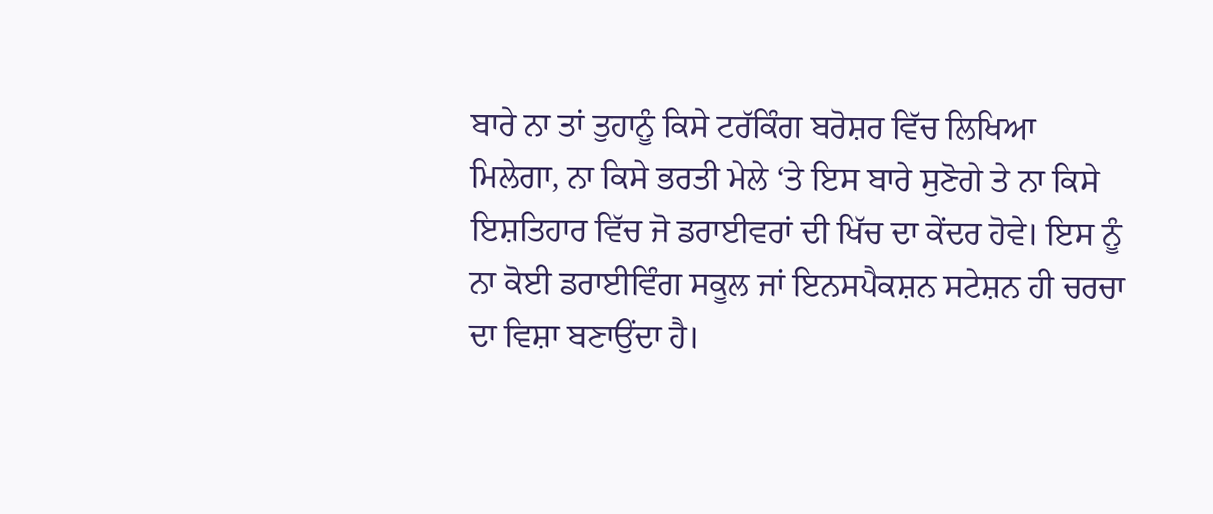ਬਾਰੇ ਨਾ ਤਾਂ ਤੁਹਾਨੂੰ ਕਿਸੇ ਟਰੱਕਿੰਗ ਬਰੋਸ਼ਰ ਵਿੱਚ ਲਿਖਿਆ ਮਿਲੇਗਾ, ਨਾ ਕਿਸੇ ਭਰਤੀ ਮੇਲੇ ‘ਤੇ ਇਸ ਬਾਰੇ ਸੁਣੋਗੇ ਤੇ ਨਾ ਕਿਸੇ ਇਸ਼ਤਿਹਾਰ ਵਿੱਚ ਜੋ ਡਰਾਈਵਰਾਂ ਦੀ ਖਿੱਚ ਦਾ ਕੇਂਦਰ ਹੋਵੇ। ਇਸ ਨੂੰ ਨਾ ਕੋਈ ਡਰਾਈਵਿੰਗ ਸਕੂਲ ਜਾਂ ਇਨਸਪੈਕਸ਼ਨ ਸਟੇਸ਼ਨ ਹੀ ਚਰਚਾ ਦਾ ਵਿਸ਼ਾ ਬਣਾਉਂਦਾ ਹੈ।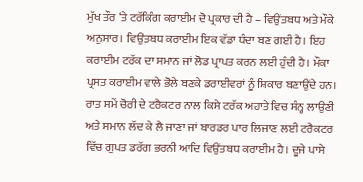ਮੁੱਖ ਤੌਰ ‘ਤੇ ਟਰੱਕਿੰਗ ਕਰਾਈਮ ਦੋ ਪ੍ਰਕਾਰ ਦੀ ਹੈ – ਵਿਉਂਤਬਧ ਅਤੇ ਮੌਕੇ ਅਨੁਸਾਰ। ਵਿਉਂਤਬਧ ਕਰਾਈਮ ਇਕ ਵੱਡਾ ਧੰਦਾ ਬਣ ਗਈ ਹੈ। ਇਹ ਕਰਾਈਮ ਟਰੱਕ ਦਾ ਸਮਾਨ ਜਾਂ ਲੋਡ ਪ੍ਰਾਪਤ ਕਰਨ ਲਈ ਹੁੰਦੀ ਹੈ। ਮੌਕਾ ਪ੍ਰਸਤ ਕਰਾਈਮ ਵਾਲੇ ਭੋਲੇ ਬਣਕੇ ਡਰਾਈਵਰਾਂ ਨੂੰ ਸ਼ਿਕਾਰ ਬਣਾਉਂਦੇ ਹਨ।
ਰਾਤ ਸਮੇਂ ਚੋਰੀ ਦੇ ਟਰੈਕਟਰ ਨਾਲ ਕਿਸੇ ਟਰੱਕ ਅਹਾਤੇ ਵਿਚ ਸੰਨ੍ਹ ਲਾਉਣੀ ਅਤੇ ਸਮਾਨ ਲੱਦ ਕੇ ਲੈ ਜਾਣਾ ਜਾਂ ਬਾਰਡਰ ਪਾਰ ਲਿਜਾਣ ਲਈ ਟਰੈਕਟਰ ਵਿੱਚ ਗੁਪਤ ਡਰੱਗ ਭਰਨੀ ਆਦਿ ਵਿਉਂਤਬਧ ਕਰਾਈਮ ਹੈ। ਦੂਜੇ ਪਾਸੇ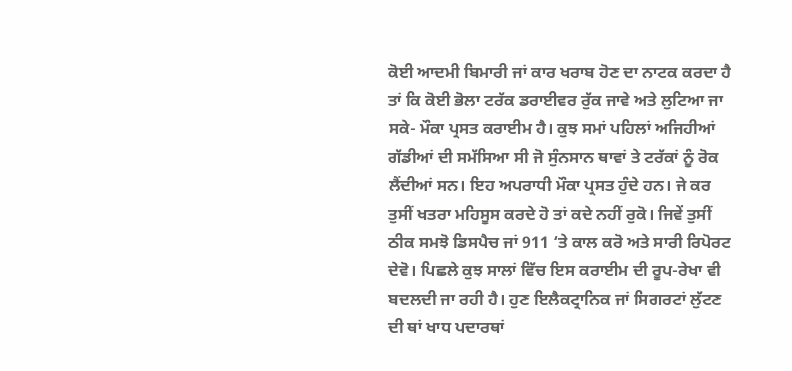ਕੋਈ ਆਦਮੀ ਬਿਮਾਰੀ ਜਾਂ ਕਾਰ ਖਰਾਬ ਹੋਣ ਦਾ ਨਾਟਕ ਕਰਦਾ ਹੈ ਤਾਂ ਕਿ ਕੋਈ ਭੋਲਾ ਟਰੱਕ ਡਰਾਈਵਰ ਰੁੱਕ ਜਾਵੇ ਅਤੇ ਲੁਟਿਆ ਜਾ ਸਕੇ- ਮੌਕਾ ਪ੍ਰਸਤ ਕਰਾਈਮ ਹੈ। ਕੁਝ ਸਮਾਂ ਪਹਿਲਾਂ ਅਜਿਹੀਆਂ ਗੱਡੀਆਂ ਦੀ ਸਮੱਸਿਆ ਸੀ ਜੋ ਸੁੰਨਸਾਨ ਥਾਵਾਂ ਤੇ ਟਰੱਕਾਂ ਨੂੰ ਰੋਕ ਲੈਂਦੀਆਂ ਸਨ। ਇਹ ਅਪਰਾਧੀ ਮੌਕਾ ਪ੍ਰਸਤ ਹੁੰਦੇ ਹਨ। ਜੇ ਕਰ ਤੁਸੀਂ ਖਤਰਾ ਮਹਿਸੂਸ ਕਰਦੇ ਹੋ ਤਾਂ ਕਦੇ ਨਹੀਂ ਰੁਕੋ। ਜਿਵੇਂ ਤੁਸੀਂ ਠੀਕ ਸਮਝੋ ਡਿਸਪੈਚ ਜਾਂ 911 ‘ਤੇ ਕਾਲ ਕਰੋ ਅਤੇ ਸਾਰੀ ਰਿਪੋਰਟ ਦੇਵੋ। ਪਿਛਲੇ ਕੁਝ ਸਾਲਾਂ ਵਿੱਚ ਇਸ ਕਰਾਈਮ ਦੀ ਰੂਪ-ਰੇਖਾ ਵੀ ਬਦਲਦੀ ਜਾ ਰਹੀ ਹੈ। ਹੁਣ ਇਲੈਕਟ੍ਰਾਨਿਕ ਜਾਂ ਸਿਗਰਟਾਂ ਲੁੱਟਣ ਦੀ ਥਾਂ ਖਾਧ ਪਦਾਰਥਾਂ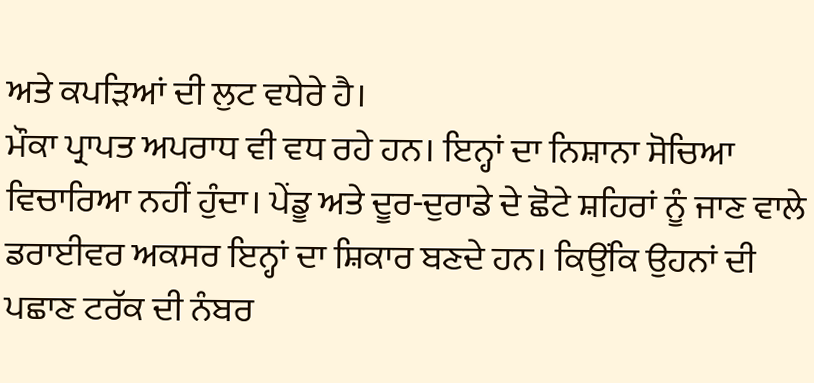ਅਤੇ ਕਪੜਿਆਂ ਦੀ ਲੁਟ ਵਧੇਰੇ ਹੈ।
ਮੌਕਾ ਪ੍ਰਾਪਤ ਅਪਰਾਧ ਵੀ ਵਧ ਰਹੇ ਹਨ। ਇਨ੍ਹਾਂ ਦਾ ਨਿਸ਼ਾਨਾ ਸੋਚਿਆ ਵਿਚਾਰਿਆ ਨਹੀਂ ਹੁੰਦਾ। ਪੇਂਡੂ ਅਤੇ ਦੂਰ-ਦੁਰਾਡੇ ਦੇ ਛੋਟੇ ਸ਼ਹਿਰਾਂ ਨੂੰ ਜਾਣ ਵਾਲੇ ਡਰਾਈਵਰ ਅਕਸਰ ਇਨ੍ਹਾਂ ਦਾ ਸ਼ਿਕਾਰ ਬਣਦੇ ਹਨ। ਕਿਉਂਕਿ ਉਹਨਾਂ ਦੀ ਪਛਾਣ ਟਰੱਕ ਦੀ ਨੰਬਰ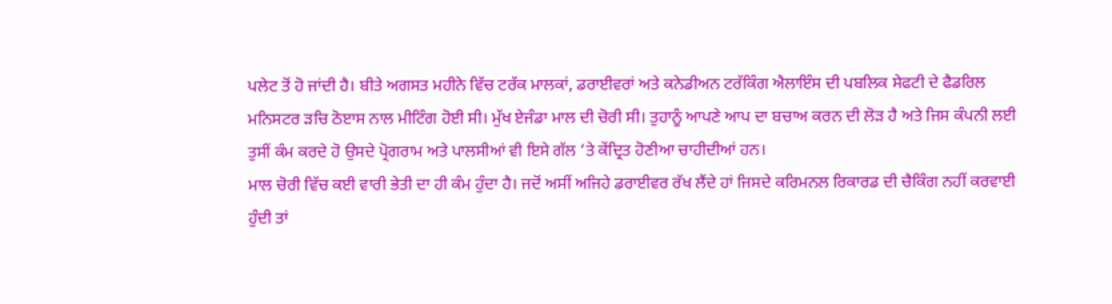ਪਲੇਟ ਤੋਂ ਹੋ ਜਾਂਦੀ ਹੈ। ਬੀਤੇ ਅਗਸਤ ਮਹੀਨੇ ਵਿੱਚ ਟਰੱਕ ਮਾਲਕਾਂ, ਡਰਾਈਵਰਾਂ ਅਤੇ ਕਨੇਡੀਅਨ ਟਰੱਕਿੰਗ ਐਲਾਇੰਸ ਦੀ ਪਬਲਿਕ ਸੇਫਟੀ ਦੇ ਫੈਡਰਿਲ ਮਨਿਸਟਰ ੜਚਿ ਠੋੲਾਸ ਨਾਲ ਮੀਟਿੰਗ ਹੋਈ ਸੀ। ਮੁੱਖ ਏਜੰਡਾ ਮਾਲ ਦੀ ਚੋਰੀ ਸੀ। ਤੁਹਾਨੂੰ ਆਪਣੇ ਆਪ ਦਾ ਬਚਾਅ ਕਰਨ ਦੀ ਲੋੜ ਹੈ ਅਤੇ ਜਿਸ ਕੰਪਨੀ ਲਈ ਤੁਸੀਂ ਕੰਮ ਕਰਦੇ ਹੋ ਉਸਦੇ ਪ੍ਰੋਗਰਾਮ ਅਤੇ ਪਾਲਸੀਆਂ ਵੀ ਇਸੇ ਗੱਲ ‘ਤੇ ਕੇਂਦ੍ਰਿਤ ਹੋਣੀਆ ਚਾਹੀਦੀਆਂ ਹਨ।
ਮਾਲ ਚੋਰੀ ਵਿੱਚ ਕਈ ਵਾਰੀ ਭੇਤੀ ਦਾ ਹੀ ਕੰਮ ਹੁੰਦਾ ਹੈ। ਜਦੋਂ ਅਸੀਂ ਅਜਿਹੇ ਡਰਾਈਵਰ ਰੱਖ ਲੈਂਦੇ ਹਾਂ ਜਿਸਦੇ ਕਰਿਮਨਲ ਰਿਕਾਰਡ ਦੀ ਚੈਕਿੰਗ ਨਹੀਂ ਕਰਵਾਈ ਹੁੰਦੀ ਤਾਂ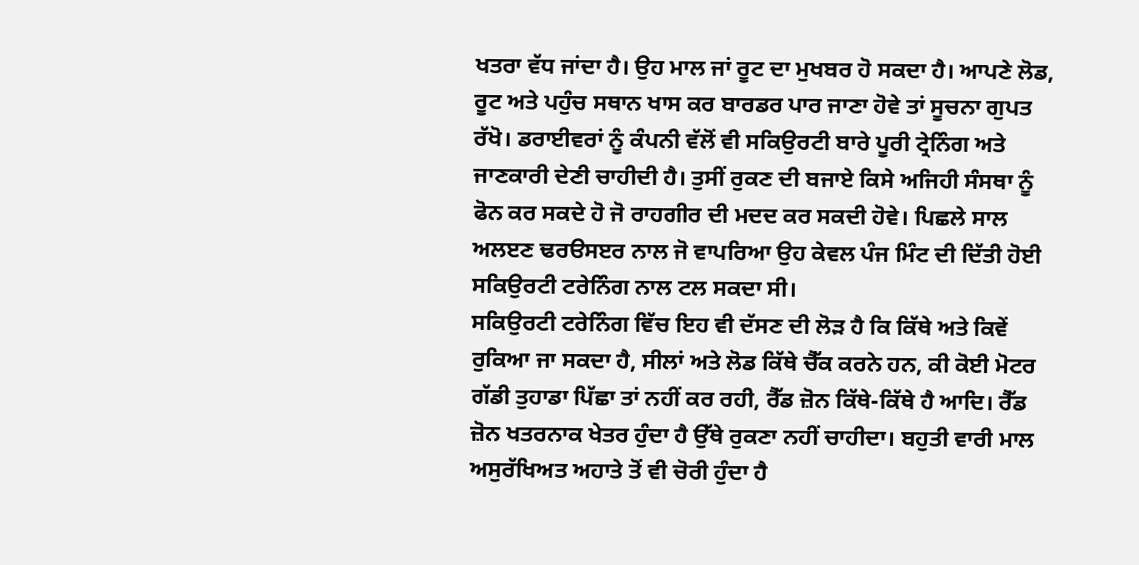ਖਤਰਾ ਵੱਧ ਜਾਂਦਾ ਹੈ। ਉਹ ਮਾਲ ਜਾਂ ਰੂਟ ਦਾ ਮੁਖਬਰ ਹੋ ਸਕਦਾ ਹੈ। ਆਪਣੇ ਲੋਡ, ਰੂਟ ਅਤੇ ਪਹੁੰਚ ਸਥਾਨ ਖਾਸ ਕਰ ਬਾਰਡਰ ਪਾਰ ਜਾਣਾ ਹੋਵੇ ਤਾਂ ਸੂਚਨਾ ਗੁਪਤ ਰੱਖੋ। ਡਰਾਈਵਰਾਂ ਨੂੰ ਕੰਪਨੀ ਵੱਲੋਂ ਵੀ ਸਕਿਉਰਟੀ ਬਾਰੇ ਪੂਰੀ ਟ੍ਰੇਨਿੰਗ ਅਤੇ ਜਾਣਕਾਰੀ ਦੇਣੀ ਚਾਹੀਦੀ ਹੈ। ਤੁਸੀਂ ਰੁਕਣ ਦੀ ਬਜਾਏ ਕਿਸੇ ਅਜਿਹੀ ਸੰਸਥਾ ਨੂੰ ਫੋਨ ਕਰ ਸਕਦੇ ਹੋ ਜੋ ਰਾਹਗੀਰ ਦੀ ਮਦਦ ਕਰ ਸਕਦੀ ਹੋਵੇ। ਪਿਛਲੇ ਸਾਲ ਅਲੲਣ ਢਰੳਸੲਰ ਨਾਲ ਜੋ ਵਾਪਰਿਆ ਉਹ ਕੇਵਲ ਪੰਜ ਮਿੰਟ ਦੀ ਦਿੱਤੀ ਹੋਈ ਸਕਿਉਰਟੀ ਟਰੇਨਿੰਗ ਨਾਲ ਟਲ ਸਕਦਾ ਸੀ।
ਸਕਿਉਰਟੀ ਟਰੇਨਿੰਗ ਵਿੱਚ ਇਹ ਵੀ ਦੱਸਣ ਦੀ ਲੋੜ ਹੈ ਕਿ ਕਿੱਥੇ ਅਤੇ ਕਿਵੇਂ ਰੁਕਿਆ ਜਾ ਸਕਦਾ ਹੈ, ਸੀਲਾਂ ਅਤੇ ਲੋਡ ਕਿੱਥੇ ਚੈੱਕ ਕਰਨੇ ਹਨ, ਕੀ ਕੋਈ ਮੋਟਰ ਗੱਡੀ ਤੁਹਾਡਾ ਪਿੱਛਾ ਤਾਂ ਨਹੀਂ ਕਰ ਰਹੀ, ਰੈੱਡ ਜ਼ੋਨ ਕਿੱਥੇ-ਕਿੱਥੇ ਹੈ ਆਦਿ। ਰੈੱਡ ਜ਼ੋਨ ਖਤਰਨਾਕ ਖੇਤਰ ਹੁੰਦਾ ਹੈ ਉੱਥੇ ਰੁਕਣਾ ਨਹੀਂ ਚਾਹੀਦਾ। ਬਹੁਤੀ ਵਾਰੀ ਮਾਲ ਅਸੁਰੱਖਿਅਤ ਅਹਾਤੇ ਤੋਂ ਵੀ ਚੋਰੀ ਹੁੰਦਾ ਹੈ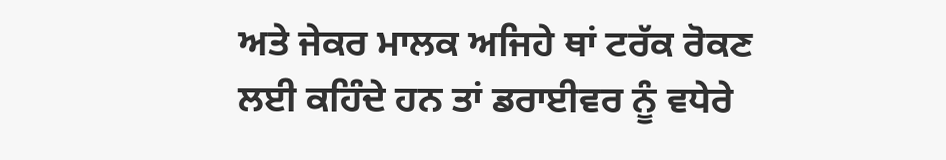ਅਤੇ ਜੇਕਰ ਮਾਲਕ ਅਜਿਹੇ ਥਾਂ ਟਰੱਕ ਰੋਕਣ ਲਈ ਕਹਿੰਦੇ ਹਨ ਤਾਂ ਡਰਾਈਵਰ ਨੂੰ ਵਧੇਰੇ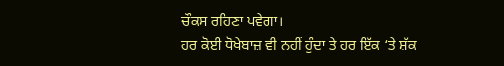ਚੌਕਸ ਰਹਿਣਾ ਪਵੇਗਾ।
ਹਰ ਕੋਈ ਧੋਖੇਬਾਜ਼ ਵੀ ਨਹੀਂ ਹੁੰਦਾ ਤੇ ਹਰ ਇੱਕ ‘ਤੇ ਸ਼ੱਕ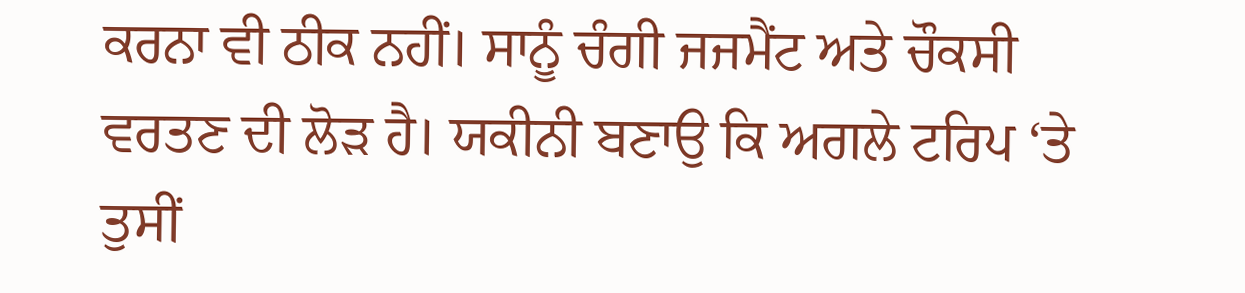ਕਰਨਾ ਵੀ ਠੀਕ ਨਹੀਂ। ਸਾਨੂੰ ਚੰਗੀ ਜਜਮੈਂਟ ਅਤੇ ਚੌਕਸੀ ਵਰਤਣ ਦੀ ਲੋੜ ਹੈ। ਯਕੀਨੀ ਬਣਾਉ ਕਿ ਅਗਲੇ ਟਰਿਪ ‘ਤੇ ਤੁਸੀਂ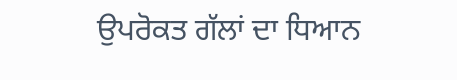ਉਪਰੋਕਤ ਗੱਲਾਂ ਦਾ ਧਿਆਨ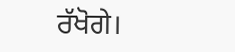ਰੱਖੋਗੇ।